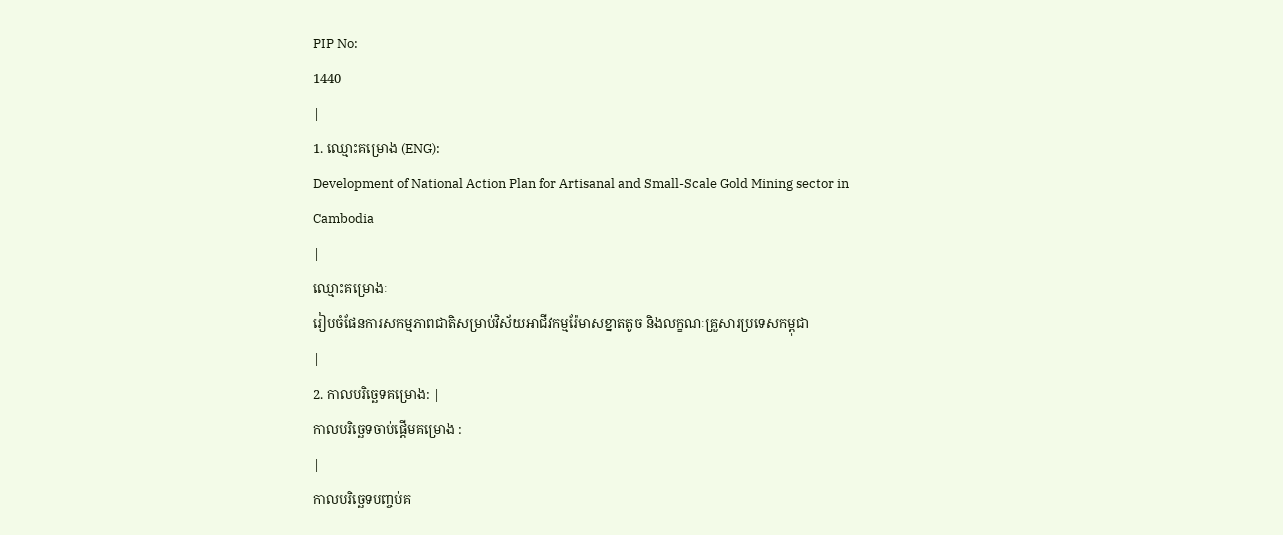PIP No:
1440
|
1. ឈ្មោះគម្រោង (ENG):
Development of National Action Plan for Artisanal and Small-Scale Gold Mining sector in Cambodia
|
ឈ្មោះគម្រោងៈ
រៀបចំផែនការសកម្មភាពជាតិសម្រាប់វិស័យអាជីវកម្មរ៉ែមាសខ្នាតតូច និងលក្ខណៈគ្រួសារប្រទេសកម្ពុជា
|
2. កាលបរិច្ឆេទគម្រោង: |
កាលបរិច្ឆេទចាប់ផ្តើមគម្រោង :
|
កាលបរិច្ឆេទបញ្ចប់គ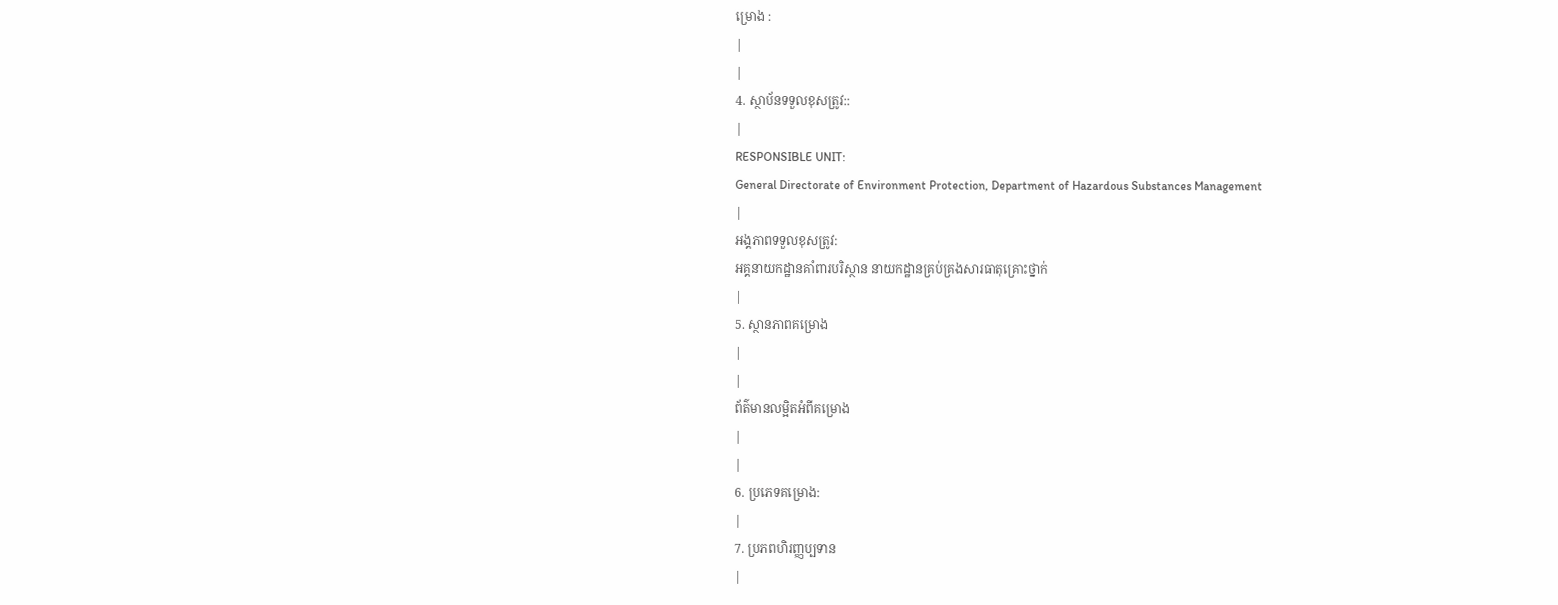ម្រោង :
|
|
4. ស្ថាប័នទទួលខុសត្រូវ::
|
RESPONSIBLE UNIT:
General Directorate of Environment Protection, Department of Hazardous Substances Management
|
អង្គភាពទទួលខុសត្រូវ:
អគ្គនាយកដ្ឋានគាំពារបរិស្ថាន នាយកដ្ឋានគ្រប់គ្រងសារធាតុគ្រោះថ្នាក់
|
5. ស្ថានភាពគម្រោង
|
|
ព័ត៌មានលម្អិតអំពីគម្រោង
|
|
6. ប្រភេទគម្រោង:
|
7. ប្រភពហិរញ្ញប្បទាន
|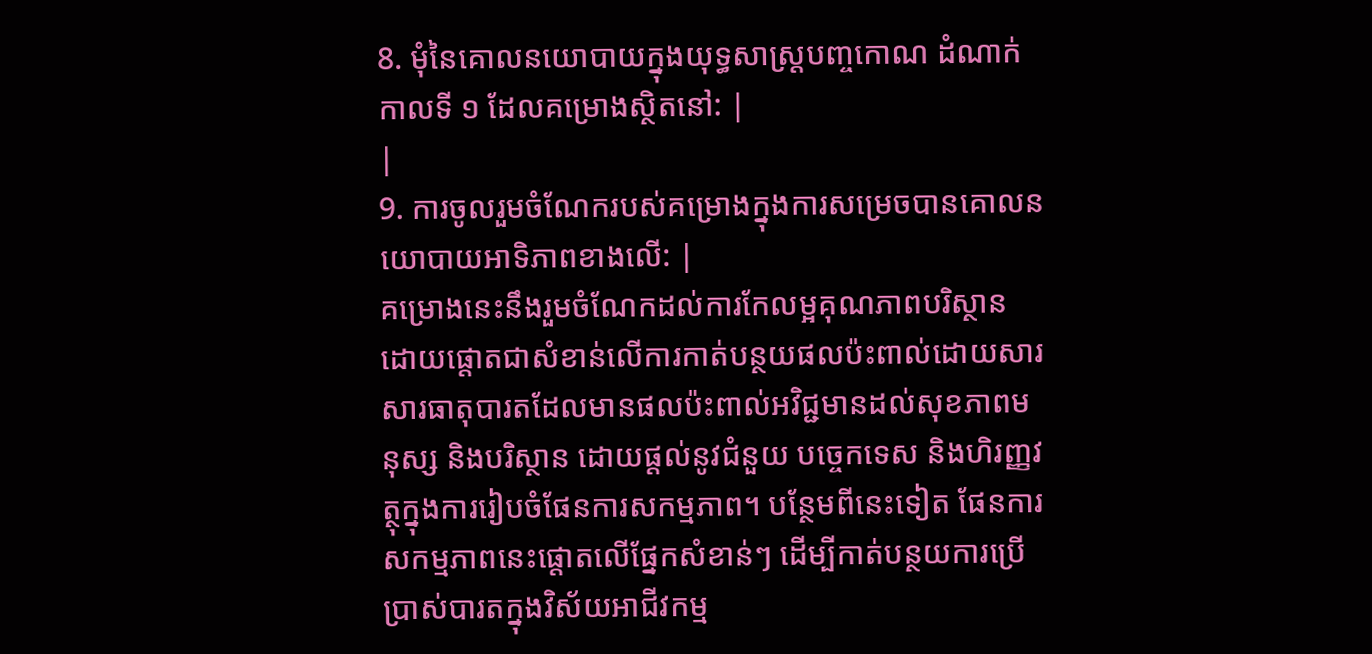8. មុំនៃគោលនយោបាយក្នុងយុទ្ធសាស្រ្តបញ្ចកោណ ដំណាក់កាលទី ១ ដែលគម្រោងស្ថិតនៅ: |
|
9. ការចូលរួមចំណែករបស់គម្រោងក្នុងការសម្រេចបានគោលនយោបាយអាទិភាពខាងលើ: |
គម្រោងនេះនឹងរួមចំណែកដល់ការកែលម្អគុណភាពបរិស្ថាន ដោយផ្តោតជាសំខាន់លើការកាត់បន្ថយផលប៉ះពាល់ដោយសារសារធាតុបារតដែលមានផលប៉ះពាល់អវិជ្ជមានដល់សុខភាពមនុស្ស និងបរិស្ថាន ដោយផ្តល់នូវជំនួយ បច្ចេកទេស និងហិរញ្ញវត្ថុក្នុងការរៀបចំផែនការសកម្មភាព។ បន្ថែមពីនេះទៀត ផែនការសកម្មភាពនេះផ្តោតលើផ្នែកសំខាន់ៗ ដើម្បីកាត់បន្ថយការប្រើប្រាស់បារតក្នុងវិស័យអាជីវកម្ម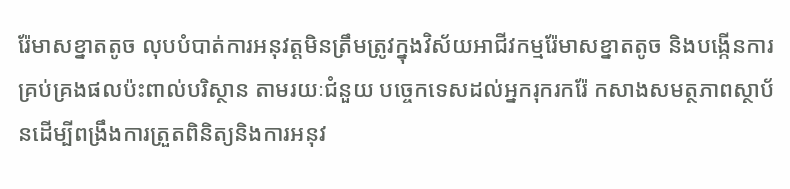រ៉ែមាសខ្នាតតូច លុបបំបាត់ការអនុវត្តមិនត្រឹមត្រូវក្នុងវិស័យអាជីវកម្មរ៉ែមាសខ្នាតតូច និងបង្កើនការគ្រប់គ្រងផលប៉ះពាល់បរិស្ថាន តាមរយៈជំនួយ បច្ចេកទេសដល់អ្នករុករករ៉ែ កសាងសមត្ថភាពស្ថាប័នដើម្បីពង្រឹងការត្រួតពិនិត្យនិងការអនុវ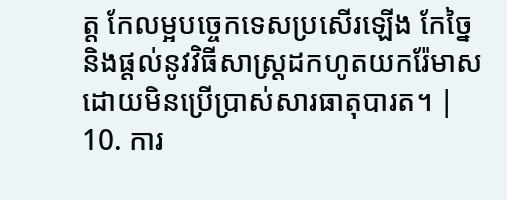ត្ត កែលម្អបច្ចេកទេសប្រសើរឡើង កែច្នៃនិងផ្តល់នូវវិធីសាស្រ្តដកហូតយករ៉ែមាសដោយមិនប្រើប្រាស់សារធាតុបារត។ |
10. ការ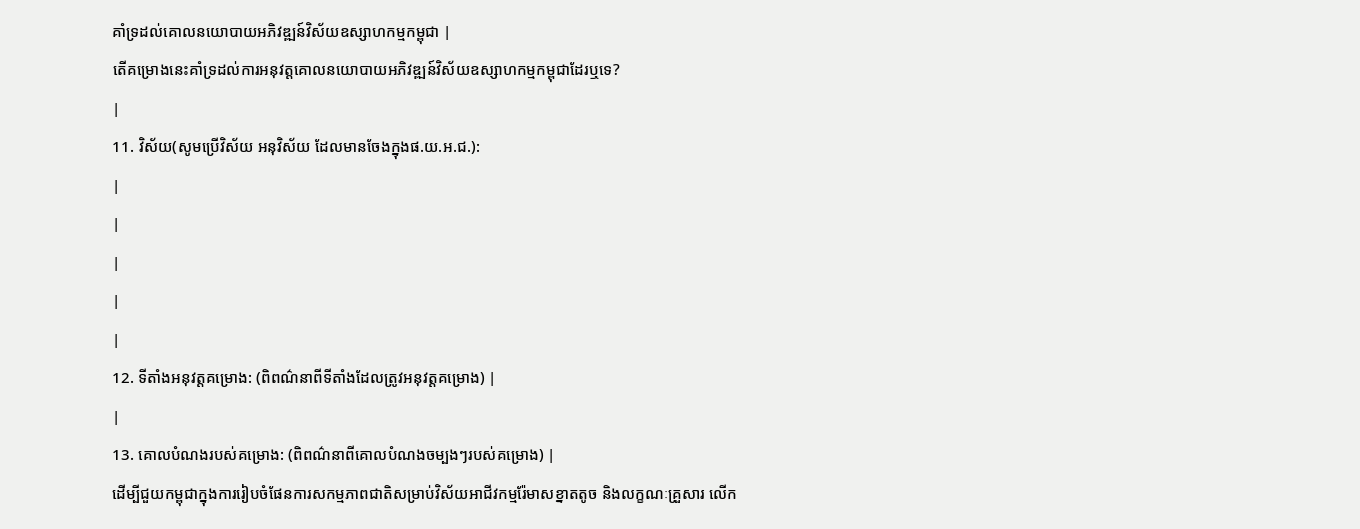គាំទ្រដល់គោលនយោបាយអភិវឌ្ឍន៍វិស័យឧស្សាហកម្មកម្ពុជា |
តើគម្រោងនេះគាំទ្រដល់ការអនុវត្តគោលនយោបាយអភិវឌ្ឍន៍វិស័យឧស្សាហកម្មកម្ពុជាដែរឬទេ?
|
11. វិស័យ(សូមប្រើវិស័យ អនុវិស័យ ដែលមានចែងក្នុងផ.យ.អ.ជ.):
|
|
|
|
|
12. ទីតាំងអនុវត្តគម្រោង: (ពិពណ៌នាពីទីតាំងដែលត្រូវអនុវត្តគម្រោង) |
|
13. គោលបំណងរបស់គម្រោង: (ពិពណ៌នាពីគោលបំណងចម្បងៗរបស់គម្រោង) |
ដើម្បីជួយកម្ពុជាក្នុងការរៀបចំផែនការសកម្មភាពជាតិសម្រាប់វិស័យអាជីវកម្មរ៉ែមាសខ្នាតតូច និងលក្ខណៈគ្រួសារ លើក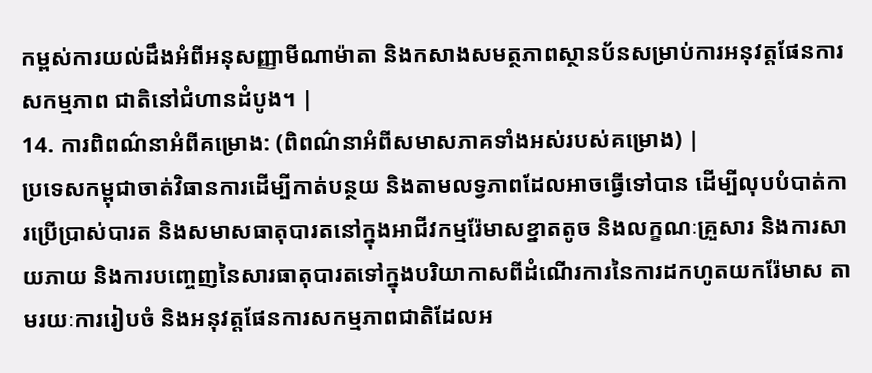កម្ពស់ការយល់ដឹងអំពីអនុសញ្ញាមីណាម៉ាតា និងកសាងសមត្ថភាពស្ថានប័នសម្រាប់ការអនុវត្តផែនការសកម្មភាព ជាតិនៅជំហានដំបូង។ |
14. ការពិពណ៌នាអំពីគម្រោង: (ពិពណ៌នាអំពីសមាសភាគទាំងអស់របស់គម្រោង) |
ប្រទេសកម្ពុជាចាត់វិធានការដើម្បីកាត់បន្ថយ និងតាមលទ្វភាពដែលអាចធ្វើទៅបាន ដើម្បីលុបបំបាត់ការប្រើប្រាស់បារត និងសមាសធាតុបារតនៅក្នុងអាជីវកម្មរ៉ែមាសខ្នាតតូច និងលក្ខណៈគ្រួសារ និងការសាយភាយ និងការបញ្ចេញនៃសារធាតុបារតទៅក្នុងបរិយាកាសពីដំណើរការនៃការដកហូតយករ៉ែមាស តាមរយៈការរៀបចំ និងអនុវត្តផែនការសកម្មភាពជាតិដែលអ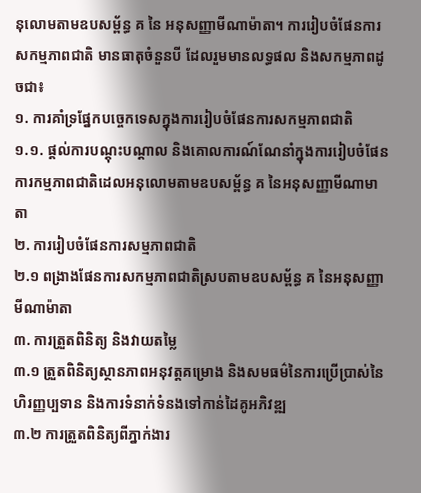នុលោមតាមឧបសម្ព័ន្ធ គ នៃ អនុសញ្ញាមីណាម៉ាតា។ ការរៀបចំផែនការសកម្មភាពជាតិ មានធាតុចំនួនបី ដែលរួមមានលទ្ធផល និងសកម្មភាពដូចជា៖
១. ការគាំទ្រផ្នែកបច្ចេកទេសក្នុងការរៀបចំផែនការសកម្មភាពជាតិ
១.១. ផ្តល់ការបណ្តុះបណ្តាល និងគោលការណ៍ណែនាំក្នុងការរៀបចំផែនការកម្មភាពជាតិដេលអនុលោមតាមឧបសម្ព័ន្ធ គ នៃអនុសញ្ញាមីណាមាតា
២. ការរៀបចំផែនការសម្មភាពជាតិ
២.១ ពង្រាងផែនការសកម្មភាពជាតិស្របតាមឧបសម្ព័ន្ធ គ នៃអនុសញ្ញាមីណាម៉ាតា
៣. ការត្រួតពិនិត្យ និងវាយតម្លៃ
៣.១ ត្រួតពិនិត្យស្ថានភាពអនុវត្តគម្រោង និងសមធម៌នៃការប្រើប្រាស់នៃហិរញ្ញប្បទាន និងការទំនាក់ទំនងទៅកាន់ដៃគូអភិវឌ្ឍ
៣.២ ការត្រួតពិនិត្យពីភ្នាក់ងារ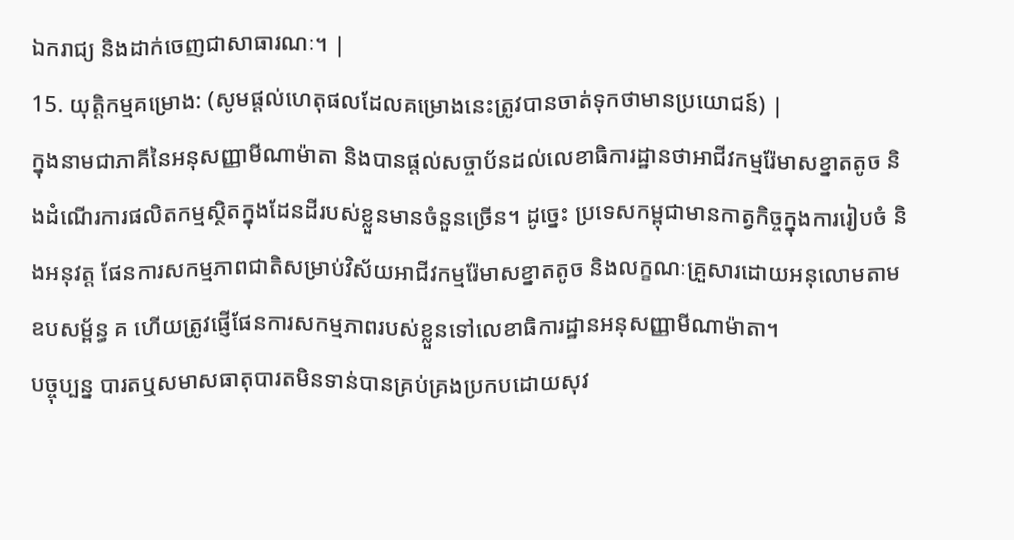ឯករាជ្យ និងដាក់ចេញជាសាធារណៈ។ |
15. យុត្តិកម្មគម្រោង: (សូមផ្តល់ហេតុផលដែលគម្រោងនេះត្រូវបានចាត់ទុកថាមានប្រយោជន៍) |
ក្នុងនាមជាភាគីនៃអនុសញ្ញាមីណាម៉ាតា និងបានផ្តល់សច្ចាប័នដល់លេខាធិការដ្ឋានថាអាជីវកម្មរ៉ែមាសខ្នាតតូច និងដំណើរការផលិតកម្មស្ថិតក្នុងដែនដីរបស់ខ្លួនមានចំនួនច្រើន។ ដូច្នេះ ប្រទេសកម្ពុជាមានកាត្វកិច្ចក្នុងការរៀបចំ និងអនុវត្ត ផែនការសកម្មភាពជាតិសម្រាប់វិស័យអាជីវកម្មរ៉ែមាសខ្នាតតូច និងលក្ខណៈគ្រួសារដោយអនុលោមតាមឧបសម្ព័ន្ធ គ ហើយត្រូវផ្ញើផែនការសកម្មភាពរបស់ខ្លួនទៅលេខាធិការដ្ឋានអនុសញ្ញាមីណាម៉ាតា។
បច្ចុប្បន្ន បារតឬសមាសធាតុបារតមិនទាន់បានគ្រប់គ្រងប្រកបដោយសុវ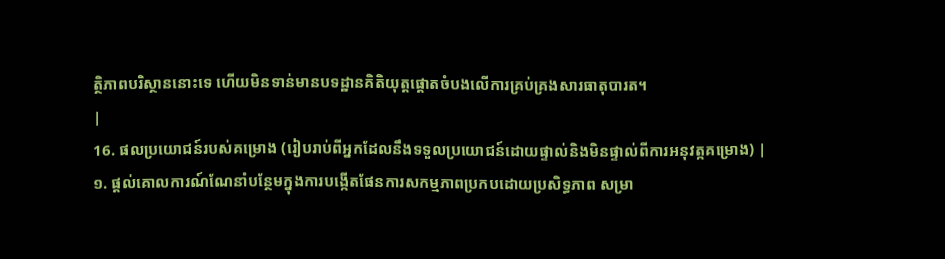ត្ថិភាពបរិស្ថាននោះទេ ហើយមិនទាន់មានបទដ្ឋានគិតិយុត្តផ្តោតចំបងលើការគ្រប់គ្រងសារធាតុបារត។
|
16. ផលប្រយោជន៍របស់គម្រោង (រៀបរាប់ពីអ្នកដែលនឹងទទួលប្រយោជន៍ដោយផ្ទាល់និងមិនផ្ទាល់ពីការអនុវត្កគម្រោង) |
១. ផ្តល់គោលការណ៍ណែនាំបន្ថែមក្នុងការបង្កើតផែនការសកម្មភាពប្រកបដោយប្រសិទ្ធភាព សម្រា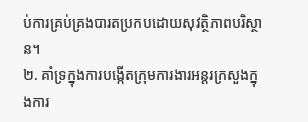ប់ការគ្រប់គ្រងបារតប្រកបដោយសុវត្ថិភាពបរិស្ថាន។
២. គាំទ្រក្នុងការបង្កើតក្រុមការងារអន្តរក្រសួងក្នុងការ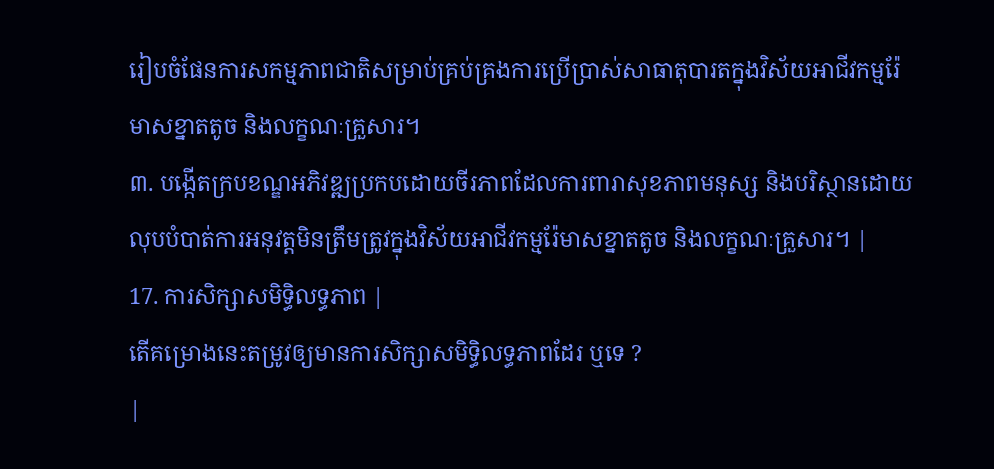រៀបចំផែនការសកម្មភាពជាតិសម្រាប់គ្រប់គ្រងការប្រើប្រាស់សាធាតុបារតក្នុងវិស័យអាជីវកម្មរ៉ែមាសខ្នាតតូច និងលក្ខណៈគ្រួសារ។
៣. បង្កើតក្របខណ្ឌអភិវឌ្ឍប្រកបដោយចីរភាពដែលការពារាសុខភាពមនុស្ស និងបរិស្ថានដោយលុបបំបាត់ការអនុវត្តមិនត្រឹមត្រូវក្នុងវិស័យអាជីវកម្មរ៉ែមាសខ្នាតតូច និងលក្ខណៈគ្រួសារ។ |
17. ការសិក្សាសមិទ្ធិលទ្ធភាព |
តើគម្រោងនេះតម្រូវឲ្យមានការសិក្សាសមិទ្ធិលទ្ធភាពដែរ ឬទេ ?
|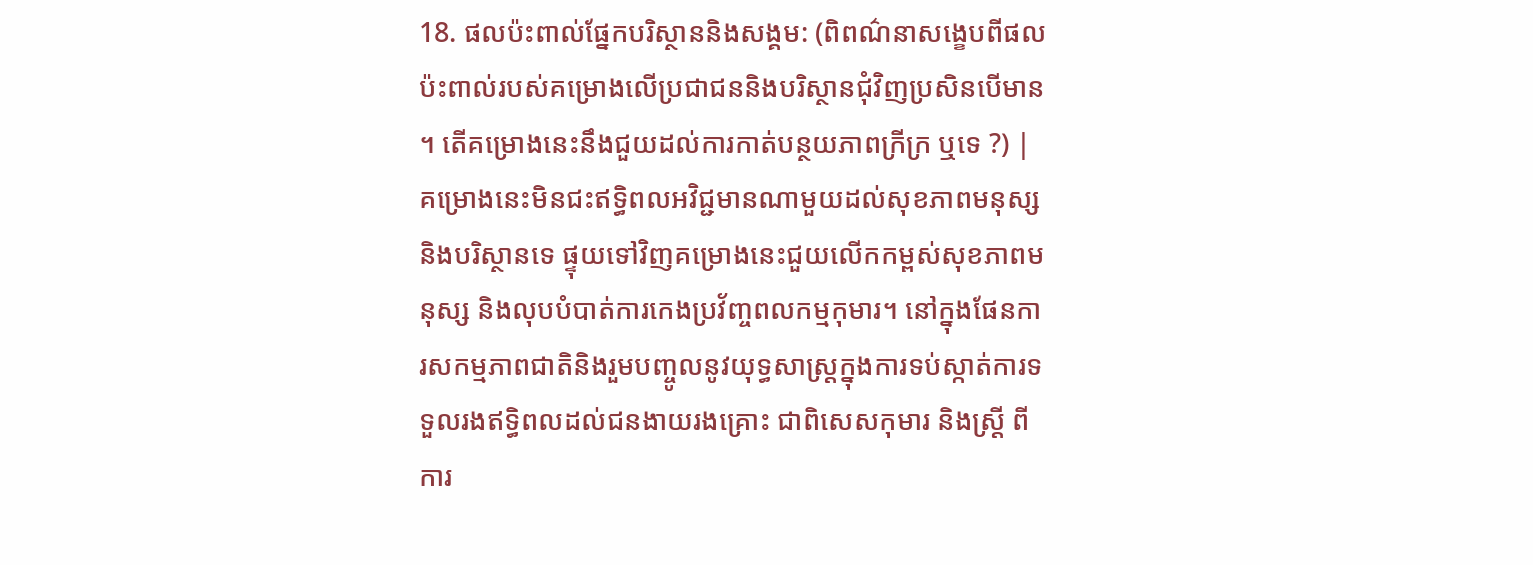18. ផលប៉ះពាល់ផ្នែកបរិស្ថាននិងសង្គម: (ពិពណ៌នាសង្ខេបពីផលប៉ះពាល់របស់គម្រោងលើប្រជាជននិងបរិស្ថានជុំវិញប្រសិនបើមាន ។ តើគម្រោងនេះនឹងជួយដល់ការកាត់បន្ថយភាពក្រីក្រ ឬទេ ?) |
គម្រោងនេះមិនជះឥទ្ធិពលអវិជ្ជមានណាមួយដល់សុខភាពមនុស្ស និងបរិស្ថានទេ ផ្ទុយទៅវិញគម្រោងនេះជួយលើកកម្ពស់សុខភាពមនុស្ស និងលុបបំបាត់ការកេងប្រវ័ញ្ចពលកម្មកុមារ។ នៅក្នុងផែនការសកម្មភាពជាតិនិងរួមបញ្ចូលនូវយុទ្ធសាស្រ្តក្នុងការទប់ស្កាត់ការទទួលរងឥទ្ធិពលដល់ជនងាយរងគ្រោះ ជាពិសេសកុមារ និងស្ត្រី ពីការ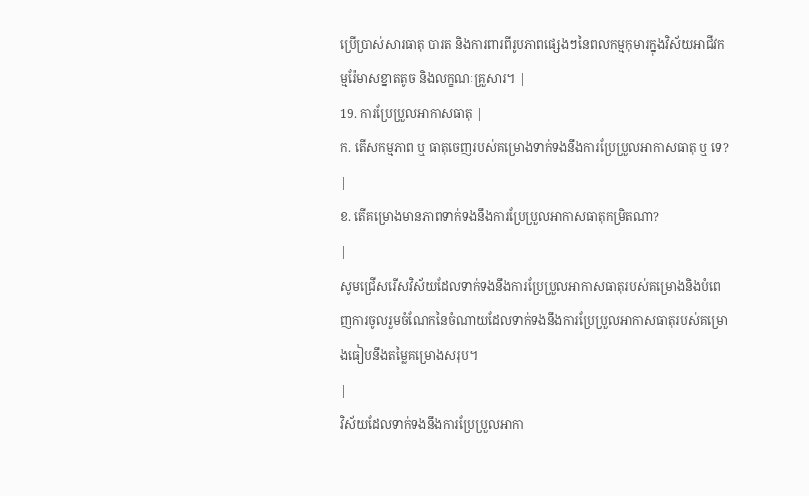ប្រើប្រាស់សារធាតុ បារត និងការពារពីរូបភាពផ្សេងៗនៃពលកម្មកុមារក្នុងវិស័យអាជីវកម្មរ៉ែមាសខ្នាតតូច និងលក្ខណៈគ្រួសារ។ |
19. ការប្រែប្រួលអាកាសធាតុ |
ក. តើសកម្មភាព ឬ ធាតុចេញរបស់គម្រោងទាក់ទងនឹងការប្រែប្រួលអាកាសធាតុ ឬ ទេ?
|
ខ. តើគម្រោងមានភាពទាក់ទងនឹងការប្រែប្រួលអាកាសធាតុកម្រិតណា?
|
សូមជ្រើសរើសវិស័យដែលទាក់ទងនឹងការប្រែប្រួលអាកាសធាតុរបស់គម្រោងនិងបំពេញការចូលរួមចំណែកនៃចំណាយដែលទាក់ទងនឹងការប្រែប្រួលអាកាសធាតុរបស់គម្រោងធៀបនឹងតម្លៃគម្រោងសរុប។
|
វិស័យដែលទាក់ទងនឹងការប្រែប្រួលអាកា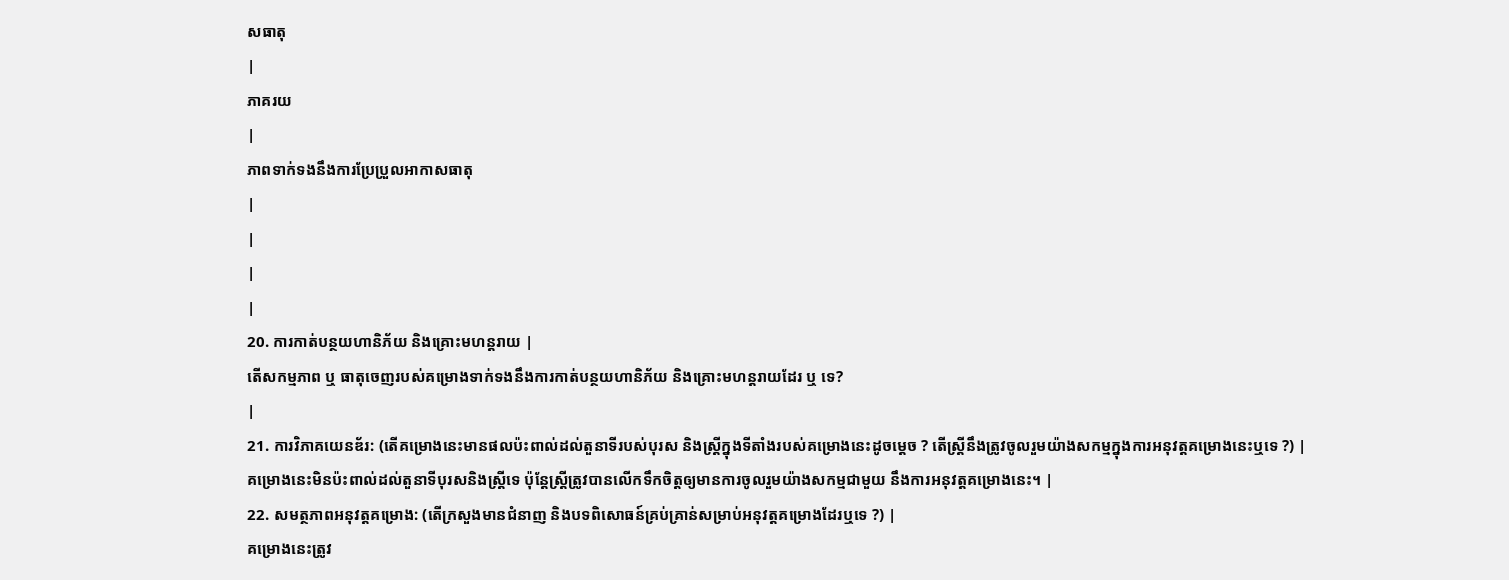សធាតុ
|
ភាគរយ
|
ភាពទាក់ទងនឹងការប្រែប្រួលអាកាសធាតុ
|
|
|
|
20. ការកាត់បន្ថយហានិភ័យ និងគ្រោះមហន្តរាយ |
តើសកម្មភាព ឬ ធាតុចេញរបស់គម្រោងទាក់ទងនឹងការកាត់បន្ថយហានិភ័យ និងគ្រោះមហន្តរាយដែរ ឬ ទេ?
|
21. ការវិភាគយេនឌ័រ: (តើគម្រោងនេះមានផលប៉ះពាល់ដល់តួនាទីរបស់បុរស និងស្ត្រីក្នុងទីតាំងរបស់គម្រោងនេះដូចម្តេច ? តើស្ត្រីនឹងត្រូវចូលរួមយ៉ាងសកម្មក្នុងការអនុវត្តគម្រោងនេះឬទេ ?) |
គម្រោងនេះមិនប៉ះពាល់ដល់តួនាទីបុរសនិងស្ត្រីទេ ប៉ុន្តែស្រ្តីត្រូវបានលើកទឹកចិត្តឲ្យមានការចូលរួមយ៉ាងសកម្មជាមួយ នឹងការអនុវត្តគម្រោងនេះ។ |
22. សមត្ថភាពអនុវត្ដគម្រោង: (តើក្រសួងមានជំនាញ និងបទពិសោធន៍គ្រប់គ្រាន់សម្រាប់អនុវត្តគម្រោងដែរឬទេ ?) |
គម្រោងនេះត្រូវ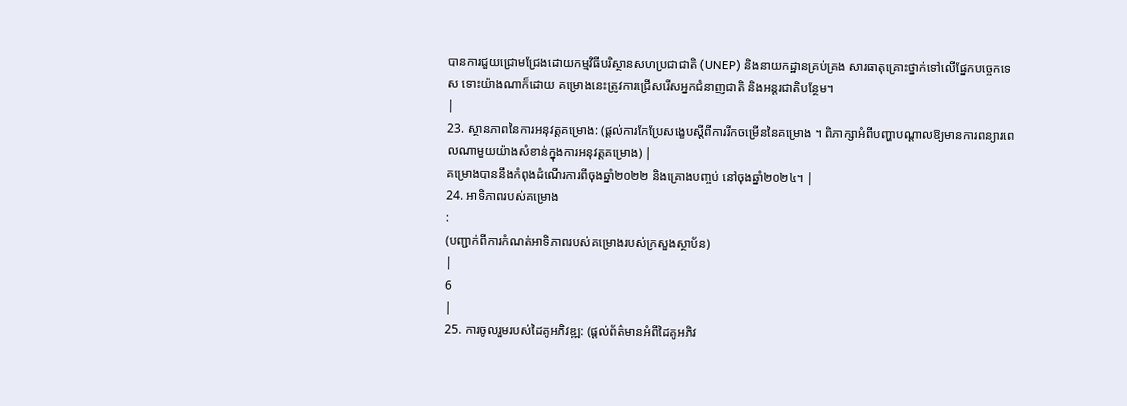បានការជួយជ្រោមជ្រែងដោយកម្មវិធីបរិស្ថានសហប្រជាជាតិ (UNEP) និងនាយកដ្ឋានគ្រប់គ្រង សារធាតុគ្រោះថ្នាក់ទៅលើផ្នែកបច្ចេកទេស ទោះយ៉ាងណាក៏ដោយ គម្រោងនេះត្រូវការជ្រើសរើសអ្នកជំនាញជាតិ និងអន្តរជាតិបន្ថែម។
|
23. ស្ថានភាពនៃការអនុវត្តគម្រោង: (ផ្តល់ការកែប្រែសង្ខេបស្តីពីការរីកចម្រើននៃគម្រោង ។ ពិភាក្សាអំពីបញ្ហាបណ្តាលឱ្យមានការពន្យារពេលណាមួយយ៉ាងសំខាន់ក្នុងការអនុវត្តគម្រោង) |
គម្រោងបាននឹងកំពុងដំណើរការពីចុងឆ្នាំ២០២២ និងគ្រោងបញ្ចប់ នៅចុងឆ្នាំ២០២៤។ |
24. អាទិភាពរបស់គម្រោង
:
(បញ្ជាក់ពីការកំណត់អាទិភាពរបស់គម្រោងរបស់ក្រសួងស្ថាប័ន)
|
6
|
25. ការចូលរួមរបស់ដៃគូអភិវឌ្ឍ: (ផ្តល់ព័ត៌មានអំពីដៃគូអភិវ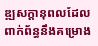ឌ្ឍសក្តានុពលដែលពាក់ព័ន្ធនឹងគម្រោង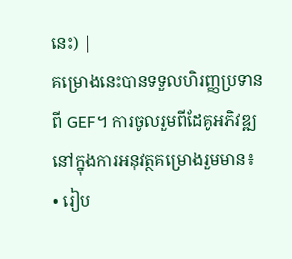នេះ) |
គម្រោងនេះបានទទួលហិរញ្ញប្រទានពី GEF។ ការចូលរួមពីដែគូអភិវឌ្ឍនៅក្នុងការអនុវត្ថគម្រោងរួមមាន៖
• រៀប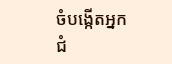ចំបង្កើតអ្នកជំ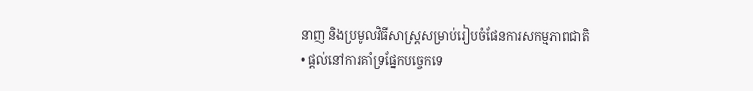នាញ និងប្រមូលវិធីសាស្ត្រសម្រាប់រៀបចំផែនការសកម្មភាពជាតិ
• ផ្តល់នៅការគាំទ្រផ្នែកបច្ចេកទេ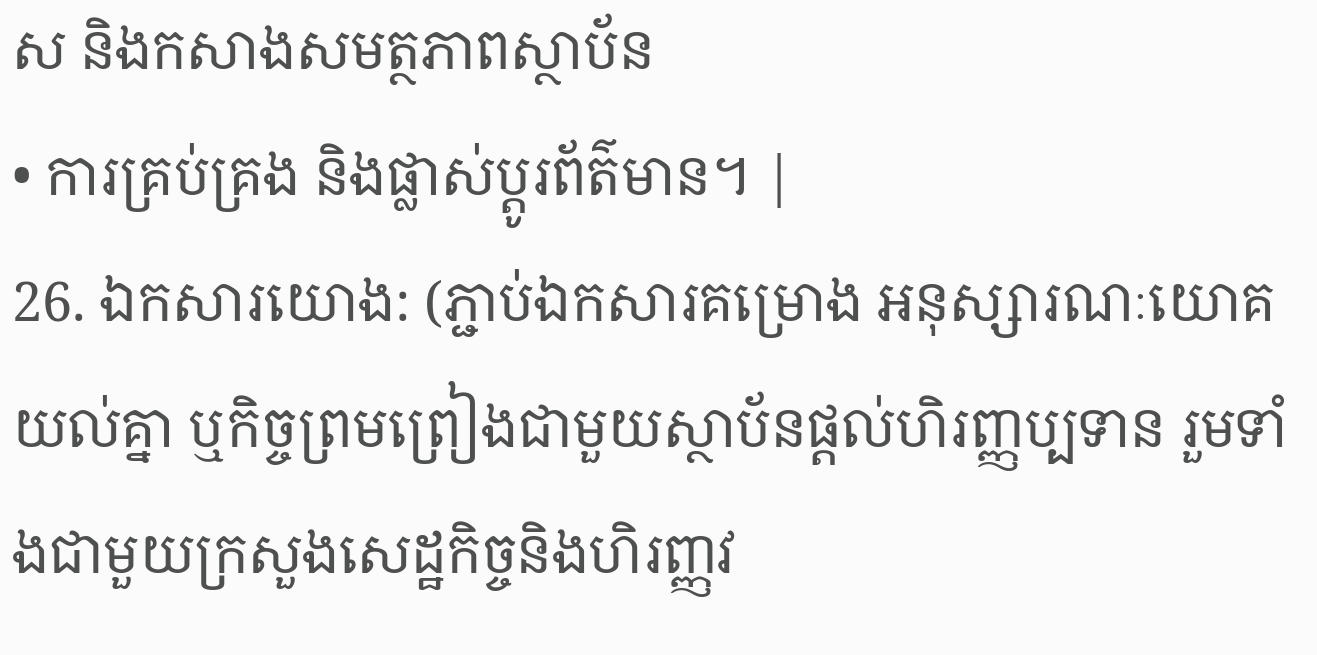ស និងកសាងសមត្ថភាពស្ថាប័ន
• ការគ្រប់គ្រង និងផ្លាស់ប្តូរព័ត៌មាន។ |
26. ឯកសារយោង: (ភ្ជាប់ឯកសារគម្រោង អនុស្សារណៈយោគយល់គ្នា ឬកិច្ចព្រមព្រៀងជាមួយស្ថាប័នផ្តល់ហិរញ្ញប្បទាន រួមទាំងជាមួយក្រសួងសេដ្ឋកិច្ចនិងហិរញ្ញវ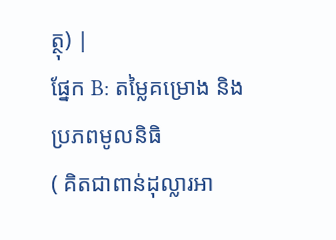ត្ថុ) |
ផ្នែក B: តម្លៃគម្រោង និង ប្រភពមូលនិធិ
( គិតជាពាន់ដុល្លារអា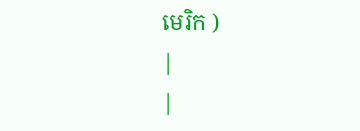មេរិក )
|
|